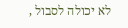לא יכולה לסבול ,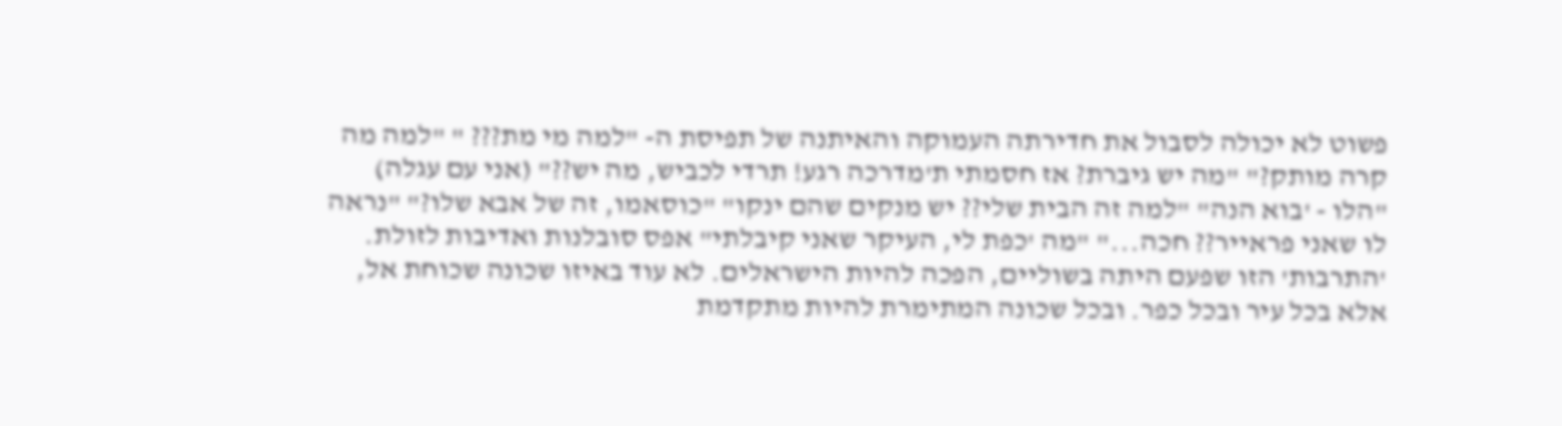פשוט לא יכולה לסבול את חדירתה העמוקה והאיתנה של תפיסת ה- "למה מי מת??? " "למה מה קרה מותק?" "מה יש גיברת? אז חסמתי ת'מדרכה רגע! תרדי לכביש, מה יש??" (אני עם עגלה) "הלו - 'בוא הנה" "למה זה הבית שלי?? יש מנקים שהם ינקו" "כוסאמו, זה של אבא שלו?" "נראה לו שאני פראייר?? חכה..." "מה 'כפת לי, העיקר שאני קיבלתי" אפס סובלנות ואדיבות לזולת. 'התרבות' הזו שפעם היתה בשוליים, הפכה להיות הישראלים. לא עוד באיזו שכונה שכוחת אל, אלא בכל עיר ובכל כפר. ובכל שכונה המתימרת להיות מתקדמת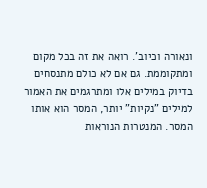ונאורה וכיוב'. רואה את זה בכל מקום ומתקוממת. גם אם לא כולם מתנסחים בדיוק במילים אלו ומתרגמים את האמור למילים "נקיות" יותר, המסר הוא אותו המסר. המנטרות הנוראות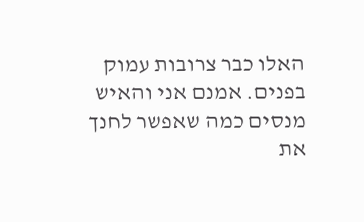האלו כבר צרובות עמוק בפנים. אמנם אני והאיש מנסים כמה שאפשר לחנך את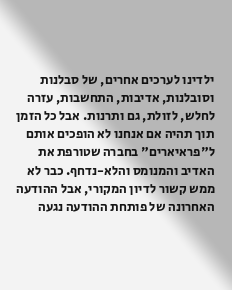ילדינו לערכים אחרים, של סבלנות וסובלנות, אדיבות, התחשבות, עזרה לחלש, לזולת, גם ותרנות. אבל כל הזמן תוך תהיה אם אנחנו לא הופכים אותם ל"פראיארים" בחברה שטורפת את האדיב והמנומס והלא-נדחף. כבר לא ממש קשור לדיון המקורי, אבל ההודעה האחרונה של פותחת ההודעה נגעה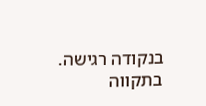בנקודה רגישה. בתקווה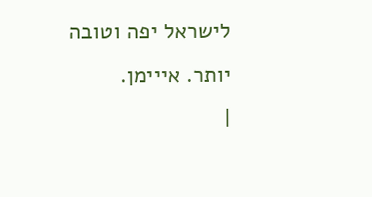לישראל יפה וטובה יותר. אייימן.
|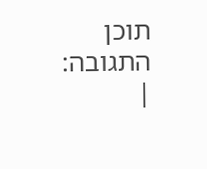תוכן התגובה:
|